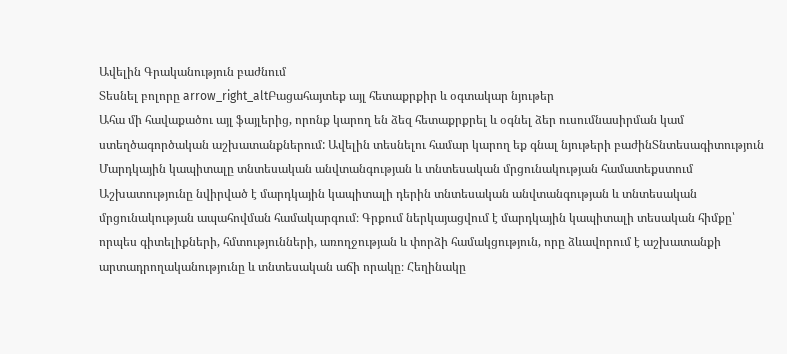Ավելին Գրականություն բաժնում
Տեսնել բոլորը arrow_right_altԲացահայտեք այլ հետաքրքիր և օգտակար նյութեր
Ահա մի հավաքածու այլ ֆայլերից, որոնք կարող են ձեզ հետաքրքրել և օգնել ձեր ուսումնասիրման կամ ստեղծագործական աշխատանքներում: Ավելին տեսնելու համար կարող եք գնալ նյութերի բաժինՏնտեսագիտություն
Մարդկային կապիտալը տնտեսական անվտանգության և տնտեսական մրցունակության համատեքստում
Աշխատությունը նվիրված է մարդկային կապիտալի դերին տնտեսական անվտանգության և տնտեսական մրցունակության ապահովման համակարգում։ Գրքում ներկայացվում է մարդկային կապիտալի տեսական հիմքը՝ որպես գիտելիքների, հմտությունների, առողջության և փորձի համակցություն, որը ձևավորում է աշխատանքի արտադրողականությունը և տնտեսական աճի որակը։ Հեղինակը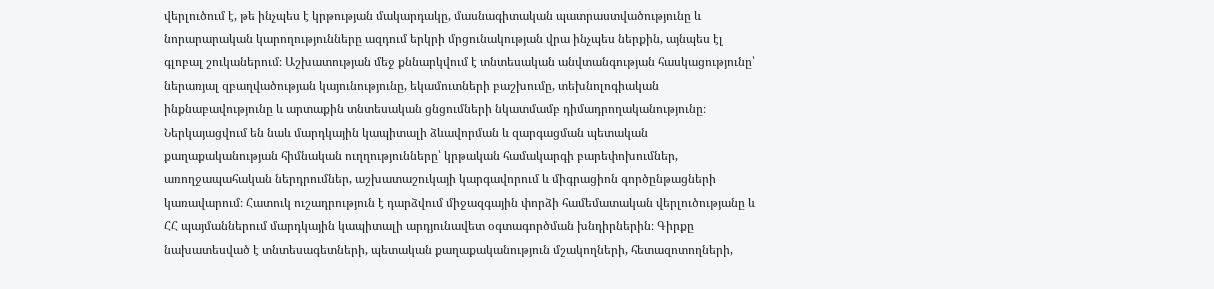վերլուծում է, թե ինչպես է կրթության մակարդակը, մասնագիտական պատրաստվածությունը և նորարարական կարողությունները ազդում երկրի մրցունակության վրա ինչպես ներքին, այնպես էլ գլոբալ շուկաներում։ Աշխատության մեջ քննարկվում է տնտեսական անվտանգության հասկացությունը՝ ներառյալ զբաղվածության կայունությունը, եկամուտների բաշխումը, տեխնոլոգիական ինքնաբավությունը և արտաքին տնտեսական ցնցումների նկատմամբ դիմադրողականությունը։ Ներկայացվում են նաև մարդկային կապիտալի ձևավորման և զարգացման պետական քաղաքականության հիմնական ուղղությունները՝ կրթական համակարգի բարեփոխումներ, առողջապահական ներդրումներ, աշխատաշուկայի կարգավորում և միգրացիոն գործընթացների կառավարում։ Հատուկ ուշադրություն է դարձվում միջազգային փորձի համեմատական վերլուծությանը և ՀՀ պայմաններում մարդկային կապիտալի արդյունավետ օգտագործման խնդիրներին։ Գիրքը նախատեսված է տնտեսագետների, պետական քաղաքականություն մշակողների, հետազոտողների,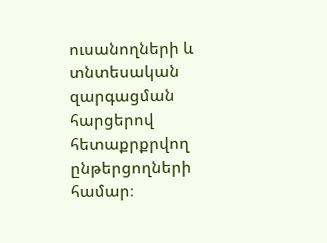ուսանողների և տնտեսական զարգացման հարցերով հետաքրքրվող ընթերցողների համար։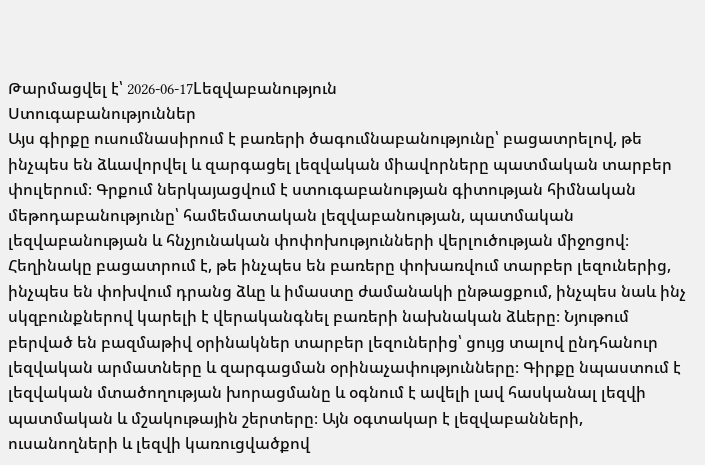Թարմացվել է՝ 2026-06-17Lեզվաբանություն
Ստուգաբանություններ
Այս գիրքը ուսումնասիրում է բառերի ծագումնաբանությունը՝ բացատրելով, թե ինչպես են ձևավորվել և զարգացել լեզվական միավորները պատմական տարբեր փուլերում։ Գրքում ներկայացվում է ստուգաբանության գիտության հիմնական մեթոդաբանությունը՝ համեմատական լեզվաբանության, պատմական լեզվաբանության և հնչյունական փոփոխությունների վերլուծության միջոցով։ Հեղինակը բացատրում է, թե ինչպես են բառերը փոխառվում տարբեր լեզուներից, ինչպես են փոխվում դրանց ձևը և իմաստը ժամանակի ընթացքում, ինչպես նաև ինչ սկզբունքներով կարելի է վերականգնել բառերի նախնական ձևերը։ Նյութում բերված են բազմաթիվ օրինակներ տարբեր լեզուներից՝ ցույց տալով ընդհանուր լեզվական արմատները և զարգացման օրինաչափությունները։ Գիրքը նպաստում է լեզվական մտածողության խորացմանը և օգնում է ավելի լավ հասկանալ լեզվի պատմական և մշակութային շերտերը։ Այն օգտակար է լեզվաբանների, ուսանողների և լեզվի կառուցվածքով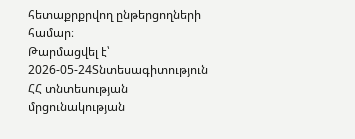հետաքրքրվող ընթերցողների համար։
Թարմացվել է՝ 2026-05-24Տնտեսագիտություն
ՀՀ տնտեսության մրցունակության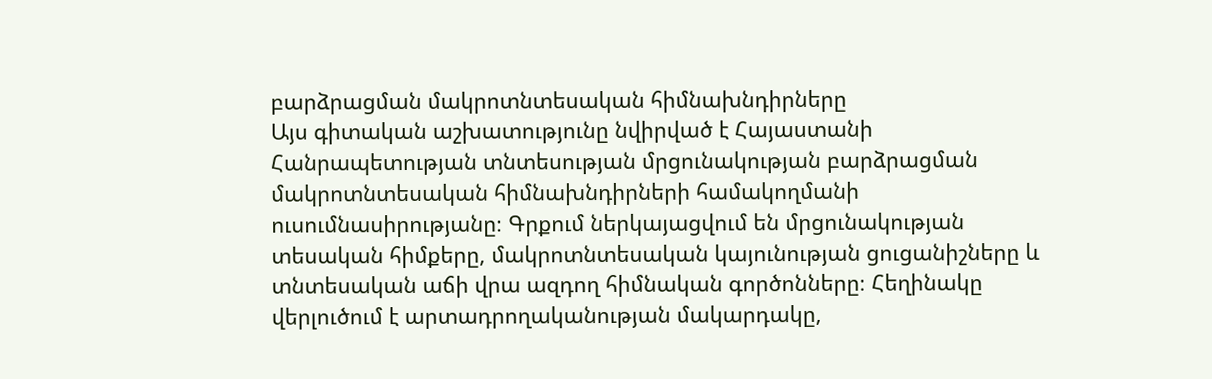բարձրացման մակրոտնտեսական հիմնախնդիրները
Այս գիտական աշխատությունը նվիրված է Հայաստանի Հանրապետության տնտեսության մրցունակության բարձրացման մակրոտնտեսական հիմնախնդիրների համակողմանի ուսումնասիրությանը։ Գրքում ներկայացվում են մրցունակության տեսական հիմքերը, մակրոտնտեսական կայունության ցուցանիշները և տնտեսական աճի վրա ազդող հիմնական գործոնները։ Հեղինակը վերլուծում է արտադրողականության մակարդակը,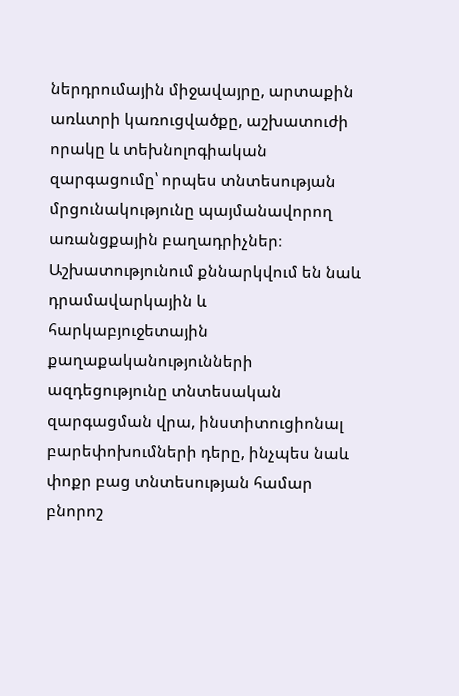ներդրումային միջավայրը, արտաքին առևտրի կառուցվածքը, աշխատուժի որակը և տեխնոլոգիական զարգացումը՝ որպես տնտեսության մրցունակությունը պայմանավորող առանցքային բաղադրիչներ։ Աշխատությունում քննարկվում են նաև դրամավարկային և հարկաբյուջետային քաղաքականությունների ազդեցությունը տնտեսական զարգացման վրա, ինստիտուցիոնալ բարեփոխումների դերը, ինչպես նաև փոքր բաց տնտեսության համար բնորոշ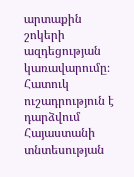արտաքին շոկերի ազդեցության կառավարումը։ Հատուկ ուշադրություն է դարձվում Հայաստանի տնտեսության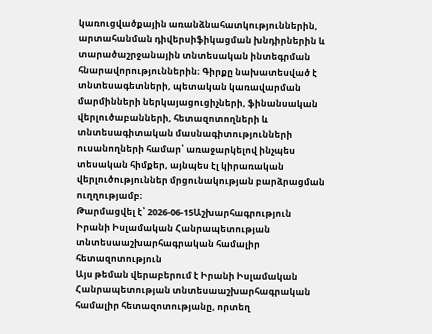կառուցվածքային առանձնահատկություններին, արտահանման դիվերսիֆիկացման խնդիրներին և տարածաշրջանային տնտեսական ինտեգրման հնարավորություններին։ Գիրքը նախատեսված է տնտեսագետների, պետական կառավարման մարմինների ներկայացուցիչների, ֆինանսական վերլուծաբանների, հետազոտողների և տնտեսագիտական մասնագիտությունների ուսանողների համար՝ առաջարկելով ինչպես տեսական հիմքեր, այնպես էլ կիրառական վերլուծություններ մրցունակության բարձրացման ուղղությամբ։
Թարմացվել է՝ 2026-06-15Աշխարհագրություն
Իրանի Իսլամական Հանրապետության տնտեսաաշխարհագրական համալիր հետազոտություն
Այս թեման վերաբերում է Իրանի Իսլամական Հանրապետության տնտեսաաշխարհագրական համալիր հետազոտությանը, որտեղ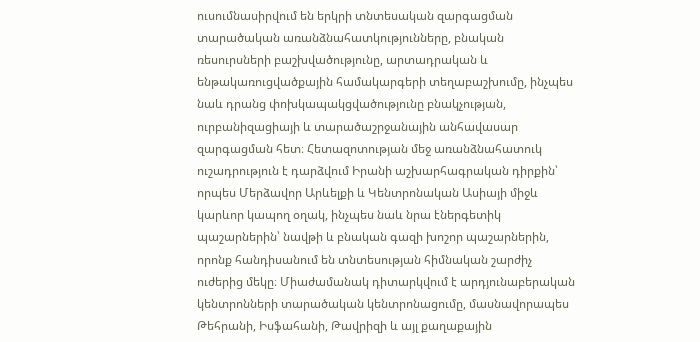ուսումնասիրվում են երկրի տնտեսական զարգացման տարածական առանձնահատկությունները, բնական ռեսուրսների բաշխվածությունը, արտադրական և ենթակառուցվածքային համակարգերի տեղաբաշխումը, ինչպես նաև դրանց փոխկապակցվածությունը բնակչության, ուրբանիզացիայի և տարածաշրջանային անհավասար զարգացման հետ։ Հետազոտության մեջ առանձնահատուկ ուշադրություն է դարձվում Իրանի աշխարհագրական դիրքին՝ որպես Մերձավոր Արևելքի և Կենտրոնական Ասիայի միջև կարևոր կապող օղակ, ինչպես նաև նրա էներգետիկ պաշարներին՝ նավթի և բնական գազի խոշոր պաշարներին, որոնք հանդիսանում են տնտեսության հիմնական շարժիչ ուժերից մեկը։ Միաժամանակ դիտարկվում է արդյունաբերական կենտրոնների տարածական կենտրոնացումը, մասնավորապես Թեհրանի, Իսֆահանի, Թավրիզի և այլ քաղաքային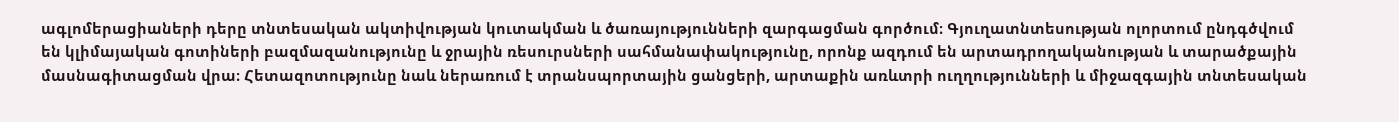ագլոմերացիաների դերը տնտեսական ակտիվության կուտակման և ծառայությունների զարգացման գործում։ Գյուղատնտեսության ոլորտում ընդգծվում են կլիմայական գոտիների բազմազանությունը և ջրային ռեսուրսների սահմանափակությունը, որոնք ազդում են արտադրողականության և տարածքային մասնագիտացման վրա։ Հետազոտությունը նաև ներառում է տրանսպորտային ցանցերի, արտաքին առևտրի ուղղությունների և միջազգային տնտեսական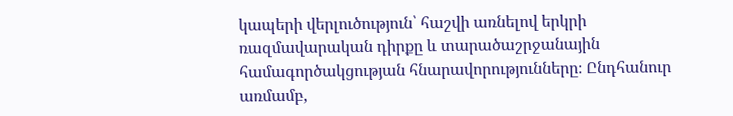կապերի վերլուծություն՝ հաշվի առնելով երկրի ռազմավարական դիրքը և տարածաշրջանային համագործակցության հնարավորությունները։ Ընդհանուր առմամբ,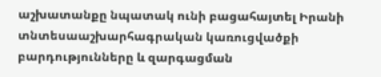աշխատանքը նպատակ ունի բացահայտել Իրանի տնտեսաաշխարհագրական կառուցվածքի բարդությունները և զարգացման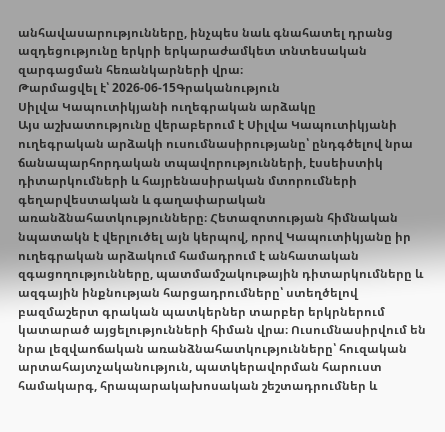անհավասարությունները, ինչպես նաև գնահատել դրանց ազդեցությունը երկրի երկարաժամկետ տնտեսական զարգացման հեռանկարների վրա։
Թարմացվել է՝ 2026-06-15Գրականություն
Սիլվա Կապուտիկյանի ուղեգրական արձակը
Այս աշխատությունը վերաբերում է Սիլվա Կապուտիկյանի ուղեգրական արձակի ուսումնասիրությանը՝ ընդգծելով նրա ճանապարհորդական տպավորությունների, էսսեիստիկ դիտարկումների և հայրենասիրական մտորումների գեղարվեստական և գաղափարական առանձնահատկությունները։ Հետազոտության հիմնական նպատակն է վերլուծել այն կերպով, որով Կապուտիկյանը իր ուղեգրական արձակում համադրում է անհատական զգացողությունները, պատմամշակութային դիտարկումները և ազգային ինքնության հարցադրումները՝ ստեղծելով բազմաշերտ գրական պատկերներ տարբեր երկրներում կատարած այցելությունների հիման վրա։ Ուսումնասիրվում են նրա լեզվաոճական առանձնահատկությունները՝ հուզական արտահայտչականություն, պատկերավորման հարուստ համակարգ, հրապարակախոսական շեշտադրումներ և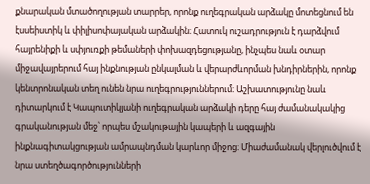քնարական մտածողության տարրեր, որոնք ուղեգրական արձակը մոտեցնում են էսսեիստիկ և փիլիսոփայական արձակին։ Հատուկ ուշադրություն է դարձվում հայրենիքի և սփյուռքի թեմաների փոխազդեցությանը, ինչպես նաև օտար միջավայրերում հայ ինքնության ընկալման և վերարժևորման խնդիրներին, որոնք կենտրոնական տեղ ունեն նրա ուղեգրություններում։ Աշխատությունը նաև դիտարկում է Կապուտիկյանի ուղեգրական արձակի դերը հայ ժամանակակից գրականության մեջ՝ որպես մշակութային կապերի և ազգային ինքնագիտակցության ամրապնդման կարևոր միջոց։ Միաժամանակ վերլուծվում է նրա ստեղծագործությունների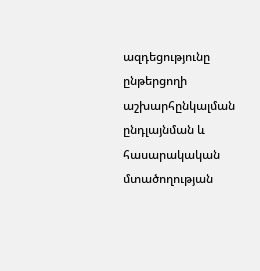ազդեցությունը ընթերցողի աշխարհընկալման ընդլայնման և հասարակական մտածողության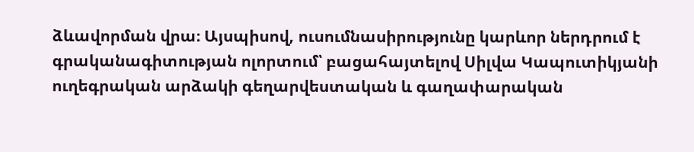ձևավորման վրա։ Այսպիսով, ուսումնասիրությունը կարևոր ներդրում է գրականագիտության ոլորտում՝ բացահայտելով Սիլվա Կապուտիկյանի ուղեգրական արձակի գեղարվեստական և գաղափարական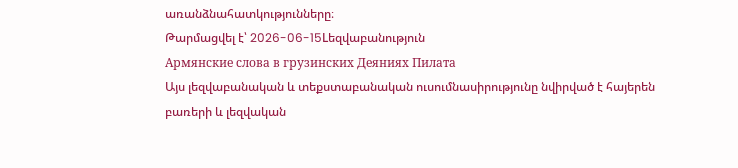առանձնահատկությունները։
Թարմացվել է՝ 2026-06-15Lեզվաբանություն
Армянские слова в грузинских Деяниях Пилата
Այս լեզվաբանական և տեքստաբանական ուսումնասիրությունը նվիրված է հայերեն բառերի և լեզվական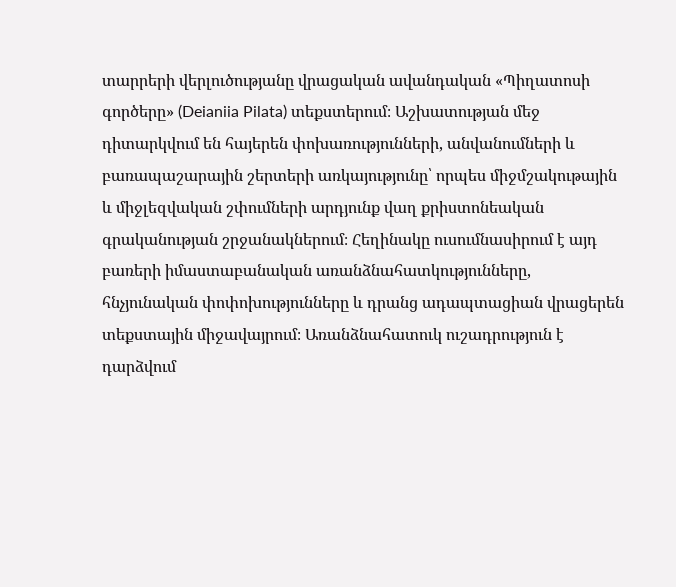տարրերի վերլուծությանը վրացական ավանդական «Պիղատոսի գործերը» (Deianiia Pilata) տեքստերում։ Աշխատության մեջ դիտարկվում են հայերեն փոխառությունների, անվանումների և բառապաշարային շերտերի առկայությունը՝ որպես միջմշակութային և միջլեզվական շփումների արդյունք վաղ քրիստոնեական գրականության շրջանակներում։ Հեղինակը ուսումնասիրում է այդ բառերի իմաստաբանական առանձնահատկությունները, հնչյունական փոփոխությունները և դրանց ադապտացիան վրացերեն տեքստային միջավայրում։ Առանձնահատուկ ուշադրություն է դարձվում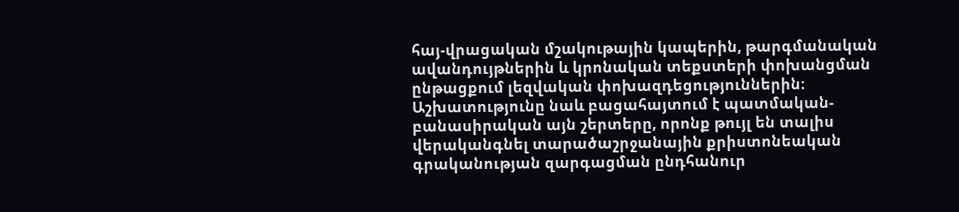հայ-վրացական մշակութային կապերին, թարգմանական ավանդույթներին և կրոնական տեքստերի փոխանցման ընթացքում լեզվական փոխազդեցություններին։ Աշխատությունը նաև բացահայտում է պատմական-բանասիրական այն շերտերը, որոնք թույլ են տալիս վերականգնել տարածաշրջանային քրիստոնեական գրականության զարգացման ընդհանուր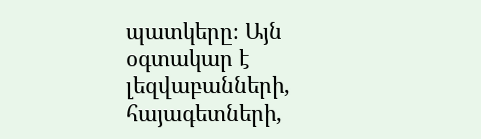պատկերը։ Այն օգտակար է լեզվաբանների, հայագետների,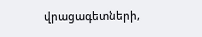վրացագետների,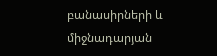բանասիրների և միջնադարյան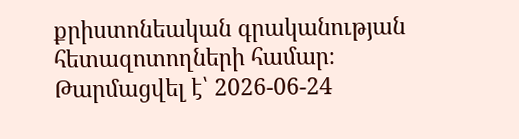քրիստոնեական գրականության հետազոտողների համար։
Թարմացվել է՝ 2026-06-24